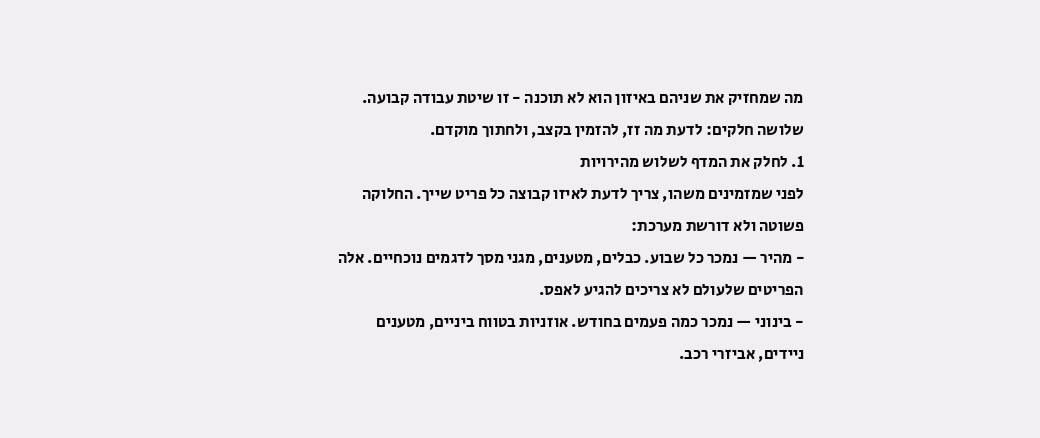מה שמחזיק את שניהם באיזון הוא לא תוכנה - זו שיטת עבודה קבועה. שלושה חלקים: לדעת מה זז, להזמין בקצב, ולחתוך מוקדם.
1. לחלק את המדף לשלוש מהירויות
לפני שמזמינים משהו, צריך לדעת לאיזו קבוצה כל פריט שייך. החלוקה פשוטה ולא דורשת מערכת:
- מהיר — נמכר כל שבוע. כבלים, מטענים, מגני מסך לדגמים נוכחיים. אלה הפריטים שלעולם לא צריכים להגיע לאפס.
- בינוני — נמכר כמה פעמים בחודש. אוזניות בטווח ביניים, מטענים ניידים, אביזרי רכב.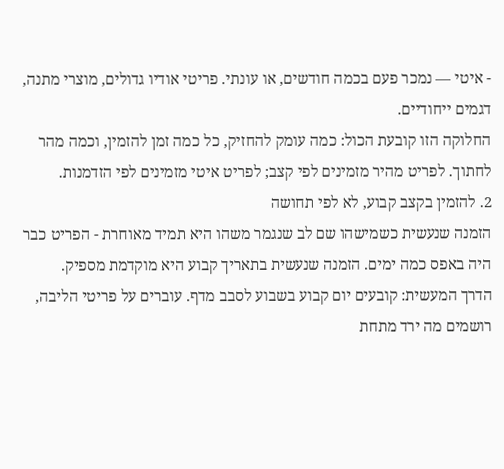- איטי — נמכר פעם בכמה חודשים, או עונתי. פריטי אודיו גדולים, מוצרי מתנה, דגמים ייחודיים.
החלוקה הזו קובעת הכול: כמה עומק להחזיק, כל כמה זמן להזמין, וכמה מהר לחתוך. לפריט מהיר מזמינים לפי קצב; לפריט איטי מזמינים לפי הזדמנות.
2. להזמין בקצב קבוע, לא לפי תחושה
הזמנה שנעשית כשמישהו שם לב שנגמר משהו היא תמיד מאוחרת - הפריט כבר היה באפס כמה ימים. הזמנה שנעשית בתאריך קבוע היא מוקדמת מספיק.
הדרך המעשית: קובעים יום קבוע בשבוע לסבב מדף. עוברים על פריטי הליבה, רושמים מה ירד מתחת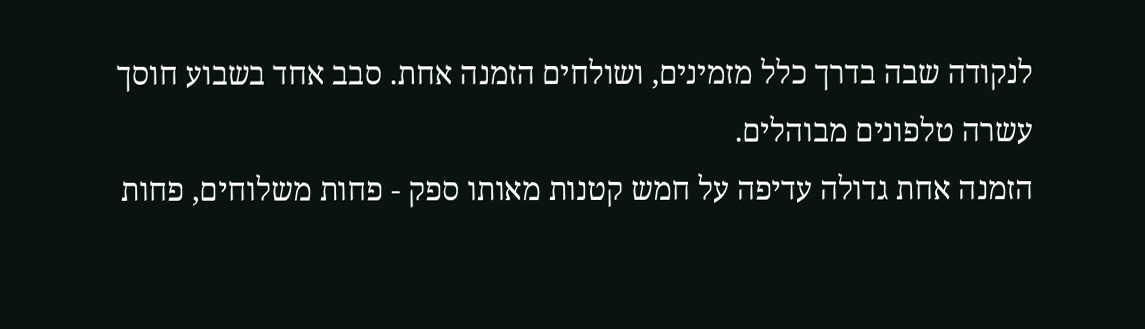לנקודה שבה בדרך כלל מזמינים, ושולחים הזמנה אחת. סבב אחד בשבוע חוסך עשרה טלפונים מבוהלים.
הזמנה אחת גדולה עדיפה על חמש קטנות מאותו ספק - פחות משלוחים, פחות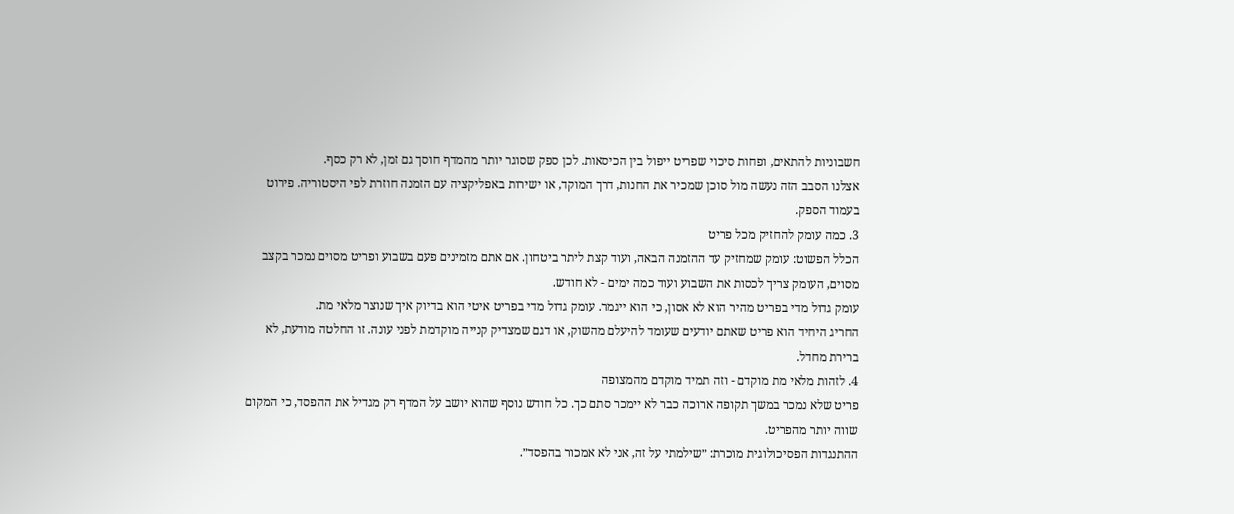חשבוניות להתאים, ופחות סיכוי שפריט ייפול בין הכיסאות. לכן ספק שסוגר יותר מהמדף חוסך גם זמן, לא רק כסף.
אצלנו הסבב הזה נעשה מול סוכן שמכיר את החנות, דרך המוקד, או ישירות באפליקציה עם הזמנה חוזרת לפי היסטוריה. פירוט בעמוד הספק.
3. כמה עומק להחזיק מכל פריט
הכלל הפשוט: עומק שמחזיק עד ההזמנה הבאה, ועוד קצת ליתר ביטחון. אם אתם מזמינים פעם בשבוע ופריט מסוים נמכר בקצב מסוים, העומק צריך לכסות את השבוע ועוד כמה ימים - לא חודש.
עומק גדול מדי בפריט מהיר הוא לא אסון, כי הוא ייגמר. עומק גדול מדי בפריט איטי הוא בדיוק איך שנוצר מלאי מת.
החריג היחיד הוא פריט שאתם יודעים שעומד להיעלם מהשוק, או דגם שמצדיק קנייה מוקדמת לפני עונה. זו החלטה מודעת, לא ברירת מחדל.
4. לזהות מלאי מת מוקדם - וזה תמיד מוקדם מהמצופה
פריט שלא נמכר במשך תקופה ארוכה כבר לא יימכר סתם כך. כל חודש נוסף שהוא יושב על המדף רק מגדיל את ההפסד, כי המקום שווה יותר מהפריט.
ההתנגדות הפסיכולוגית מוכרת: ״שילמתי על זה, אני לא אמכור בהפסד״.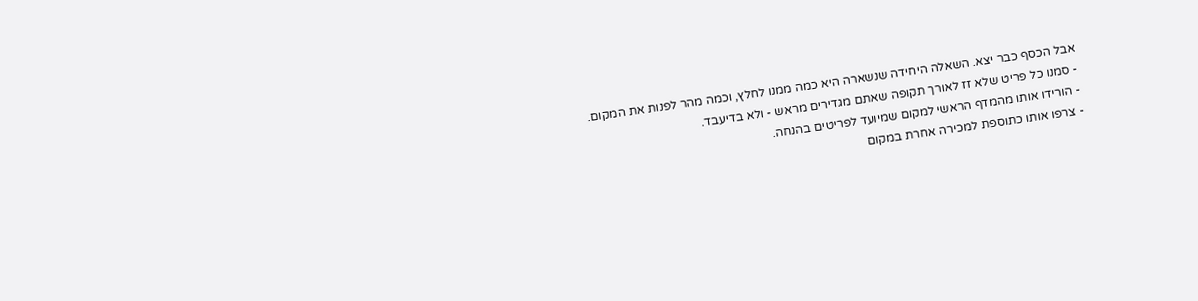אבל הכסף כבר יצא. השאלה היחידה שנשארה היא כמה ממנו לחלץ, וכמה מהר לפנות את המקום.
- סמנו כל פריט שלא זז לאורך תקופה שאתם מגדירים מראש - ולא בדיעבד.
- הורידו אותו מהמדף הראשי למקום שמיועד לפריטים בהנחה.
- צרפו אותו כתוספת למכירה אחרת במקום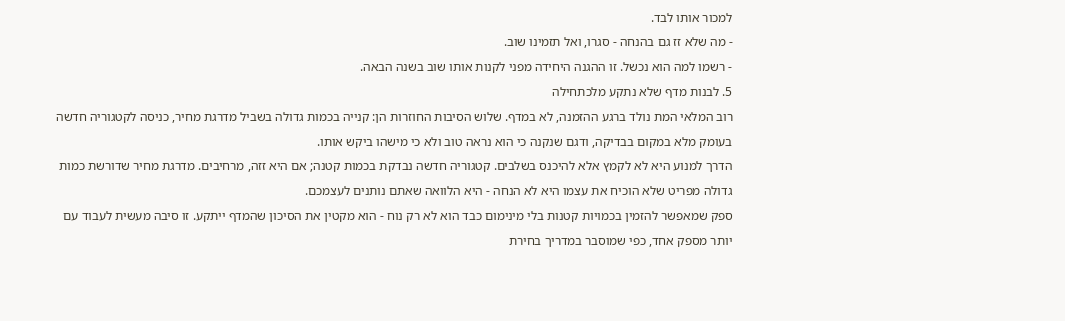למכור אותו לבד.
- מה שלא זז גם בהנחה - סגרו, ואל תזמינו שוב.
- רשמו למה הוא נכשל. זו ההגנה היחידה מפני לקנות אותו שוב בשנה הבאה.
5. לבנות מדף שלא נתקע מלכתחילה
רוב המלאי המת נולד ברגע ההזמנה, לא במדף. שלוש הסיבות החוזרות הן: קנייה בכמות גדולה בשביל מדרגת מחיר, כניסה לקטגוריה חדשה בעומק מלא במקום בבדיקה, ודגם שנקנה כי הוא נראה טוב ולא כי מישהו ביקש אותו.
הדרך למנוע היא לא לקמץ אלא להיכנס בשלבים. קטגוריה חדשה נבדקת בכמות קטנה; אם היא זזה, מרחיבים. מדרגת מחיר שדורשת כמות גדולה מפריט שלא הוכיח את עצמו היא לא הנחה - היא הלוואה שאתם נותנים לעצמכם.
ספק שמאפשר להזמין בכמויות קטנות בלי מינימום כבד הוא לא רק נוח - הוא מקטין את הסיכון שהמדף ייתקע. זו סיבה מעשית לעבוד עם יותר מספק אחד, כפי שמוסבר במדריך בחירת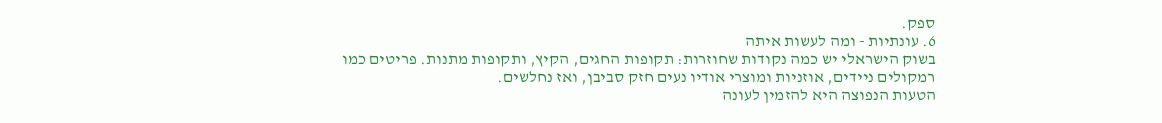ספק.
6. עונתיות - ומה לעשות איתה
בשוק הישראלי יש כמה נקודות שחוזרות: תקופות החגים, הקיץ, ותקופות מתנות. פריטים כמו רמקולים ניידים, אוזניות ומוצרי אודיו נעים חזק סביבן, ואז נחלשים.
הטעות הנפוצה היא להזמין לעונה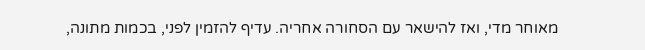מאוחר מדי, ואז להישאר עם הסחורה אחריה. עדיף להזמין לפני, בכמות מתונה,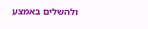ולהשלים באמצע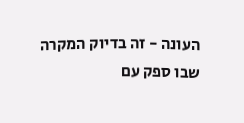העונה - זה בדיוק המקרה שבו ספק עם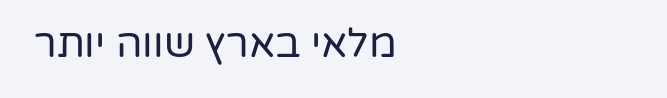מלאי בארץ שווה יותר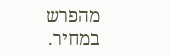מהפרש במחיר.